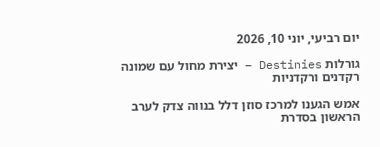יום רביעי, יוני 10, 2026

גורלות Destinies – יצירת מחול עם שמונה רקדנים ורקדניות

אמש הגענו למרכז סוזן דלל בנווה צדק לערב הראשון בסדרת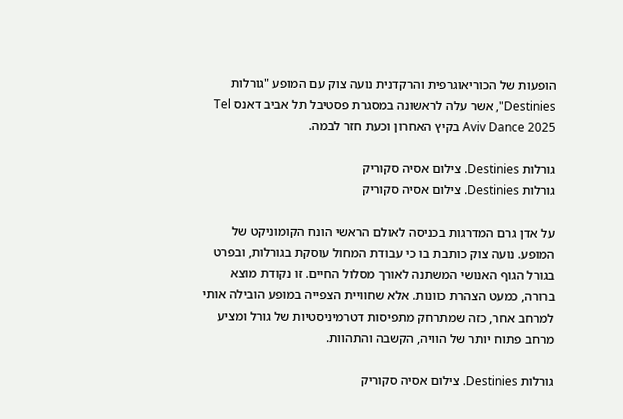הופעות של הכוריאוגרפית והרקדנית נועה צוק עם המופע "גורלות Destinies", אשר עלה לראשונה במסגרת פסטיבל תל אביב דאנס Tel Aviv Dance 2025 בקיץ האחרון וכעת חזר לבמה.

גורלות Destinies. צילום אסיה סקוריק
גורלות Destinies. צילום אסיה סקוריק

על אדן גרם המדרגות בכניסה לאולם הראשי הונח הקומוניקט של המופע. נועה צוק כותבת בו כי עבודת המחול עוסקת בגורלות, ובפרט בגורל הגוף האנושי המשתנה לאורך מסלול החיים. זו נקודת מוצא ברורה, כמעט הצהרת כוונות. אלא שחוויית הצפייה במופע הובילה אותי למרחב אחר, כזה שמתרחק מתפיסות דטרמיניסטיות של גורל ומציע מרחב פתוח יותר של הוויה, הקשבה והתהוות.

גורלות Destinies. צילום אסיה סקוריק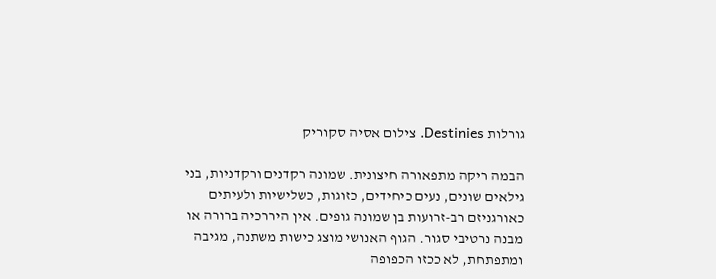גורלות Destinies. צילום אסיה סקוריק

הבמה ריקה מתפאורה חיצונית. שמונה רקדנים ורקדניות, בני גילאים שונים, נעים כיחידים, כזוגות, כשלישיות ולעיתים כאורגניזם רב-זרועות בן שמונה גופים. אין היררכיה ברורה או מבנה נרטיבי סגור. הגוף האנושי מוצג כישות משתנה, מגיבה ומתפתחת, לא ככזו הכפופה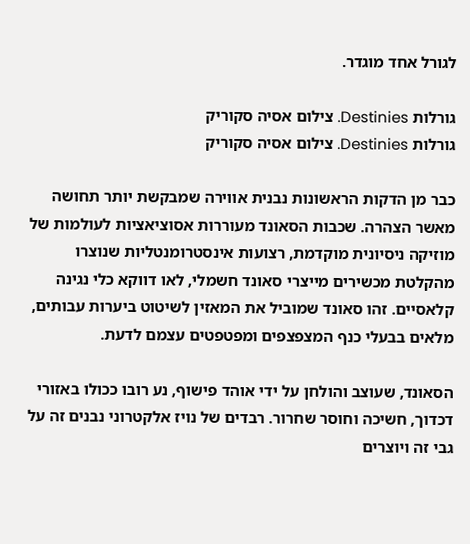לגורל אחד מוגדר.

גורלות Destinies. צילום אסיה סקוריק
גורלות Destinies. צילום אסיה סקוריק

כבר מן הדקות הראשונות נבנית אווירה שמבקשת יותר תחושה מאשר הצהרה. שכבות הסאונד מעוררות אסוציאציות לעולמות של מוזיקה ניסיונית מוקדמת, רצועות אינסטרומנטליות שנוצרו מהקלטת מכשירים מייצרי סאונד חשמלי, לאו דווקא כלי נגינה קלאסיים. זהו סאונד שמוביל את המאזין לשיטוט ביערות עבותים, מלאים בבעלי כנף המצפצפים ומפטפטים עצמם לדעת.

הסאונד, שעוצב והולחן על ידי אוהד פישוף, נע רובו ככולו באזורי דכדוך, חשיכה וחוסר שחרור. רבדים של נויז אלקטרוני נבנים זה על גבי זה ויוצרים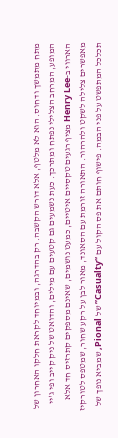מתח מתמשך ודחוס. הוא לא מלטף, אלא דורש הקשבה. רק בהדרגה, ובמיוחד לקראת חלקו האחרון של המופע, המרחב הצלילי נפתח ומתרכך. כעת נשמעים גם קטעים עם מילים, והדואט של ניק קייב ופי ג'יי הארווי ב‑Henry Lee מציף רגעים טקסיים איטיים, כמעט נושמים, שאינם מספקים קתרזיס חד אלא מאפשרים צלילה לשקט ולהרהור. התאורה זורמת עם הסאונד, מאור לבן על רקע שחור, שמטפס לטורקיז תכלכל המתפשט על פני הבמה. פישוף חותם את פס הקול עם “Casualty” של Pional, שמביא נופך של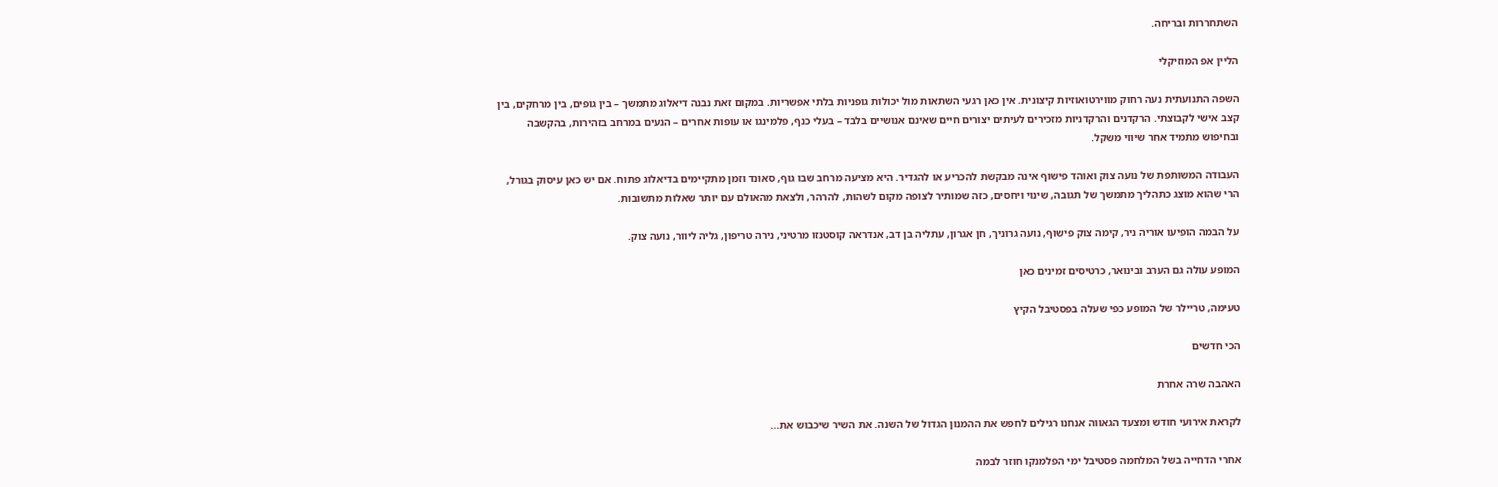השתחררות ובריחה.

הליין אפ המוזיקלי

השפה התנועתית נעה רחוק מווירטואוזיות קיצונית. אין כאן רגעי השתאות מול יכולות גופניות בלתי אפשריות. במקום זאת נבנה דיאלוג מתמשך – בין גופים, בין מרחקים, בין קצב אישי לקבוצתי. הרקדנים והרקדניות מזכירים לעיתים יצורים חיים שאינם אנושיים בלבד – בעלי כנף, פלמינגו או עופות אחרים – הנעים במרחב בזהירות, בהקשבה ובחיפוש מתמיד אחר שיווי משקל.

העבודה המשותפת של נועה צוק ואוהד פישוף אינה מבקשת להכריע או להגדיר. היא מציעה מרחב שבו גוף, סאונד וזמן מתקיימים בדיאלוג פתוח. אם יש כאן עיסוק בגורל, הרי שהוא מוצג כתהליך מתמשך של תגובה, שינוי ויחסים, כזה שמותיר לצופה מקום לשהות, להרהר, ולצאת מהאולם עם יותר שאלות מתשובות.

על הבמה הופיעו אוריה ניר, קימה צוק פישוף, נועה גרוניך, חן אגרון, עתליה בן דב, אנדראה קוסטנזו מרטיני, נירה טריפון, גליה ליוור, נועה צוק.

המופע עולה גם הערב ובינואר, כרטיסים זמינים כאן

טעימה, טריילר של המופע כפי שעלה בפסטיבל הקיץ

הכי חדשים

האהבה שרה אחרת

לקראת אירועי חודש ומצעד הגאווה אנחנו רגילים לחפש את ההמנון הגדול של השנה. את השיר שיכבוש את...

אחרי הדחייה בשל המלחמה פסטיבל ימי הפלמנקו חוזר לבמה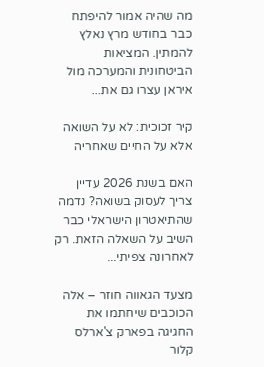מה שהיה אמור להיפתח כבר בחודש מרץ נאלץ להמתין. המציאות הביטחונית והמערכה מול איראן עצרו גם את...

קיר זכוכית: לא על השואה אלא על החיים שאחריה

האם בשנת 2026 עדיין צריך לעסוק בשואה? נדמה שהתיאטרון הישראלי כבר השיב על השאלה הזאת. רק לאחרונה צפיתי...

מצעד הגאווה חוזר – אלה הכוכבים שיחתמו את החגיגה בפארק צ'ארלס קלור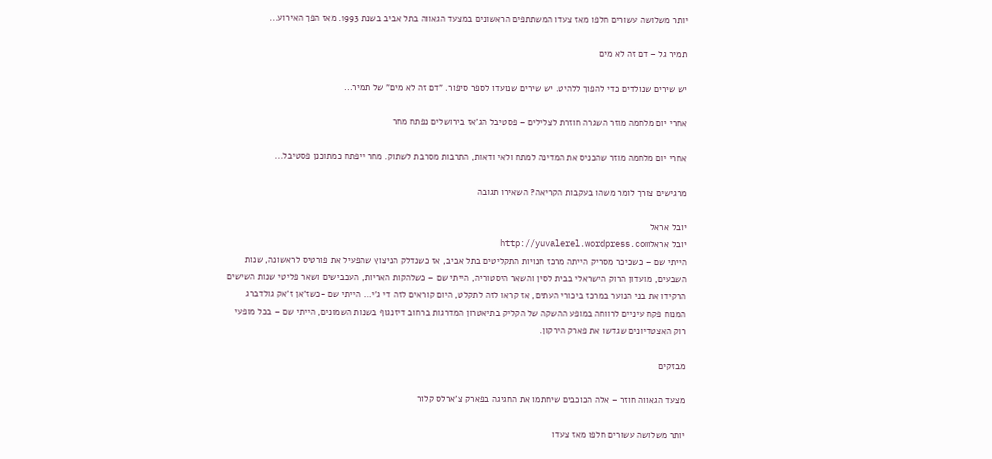יותר משלושה עשורים חלפו מאז צעדו המשתתפים הראשונים במצעד הגאווה בתל אביב בשנת 1993. מאז הפך האירוע...

תמיר גל – דם זה לא מים

יש שירים שנולדים כדי להפוך ללהיט. יש שירים שנועדו לספר סיפור. "דם זה לא מים" של תמיר...

אחרי יום מלחמה מוזר השגרה חוזרת לצלילים – פסטיבל הג'אז בירושלים נפתח מחר

אחרי יום מלחמה מוזר שהכניס את המדינה למתח ולאי ודאות, התרבות מסרבת לשתוק. מחר ייפתח כמתוכנן פסטיבל...

מרגישים צורך לומר משהו בעקבות הקריאה? השאירו תגובה

יובל אראל
יובל אראלhttp://yuvalerel.wordpress.com
הייתי שם – כשכיכר מסריק הייתה מרכז חנויות התקליטים בתל אביב, אז כשנדלק הניצוץ שהפעיל את פורטיס לראשונה, שנות השבעים, מועדון הרוק הישראלי בבית לסין והשאר היסטוריה, הייתי שם – כשלהקות האריות, העכבישים ושאר פליטי שנות השישים הרקידו את בני הנוער במרכז ביכורי העתים, אז קראו לזה לתקלט, היום קוראים לזה די ג'י… הייתי שם -כשז'אן ז'אק גולדברג המנוח פקח עיניים לרווחה במופע ההשקה של הקליק בתיאטרון המדרגות ברחוב דיזנגוף בשנות השמונים, הייתי שם – בכל מופעי רוק האצטדיונים שגדשו את פארק הירקון.

מבזקים

מצעד הגאווה חוזר – אלה הכוכבים שיחתמו את החגיגה בפארק צ'ארלס קלור

יותר משלושה עשורים חלפו מאז צעדו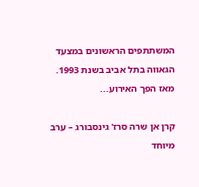המשתתפים הראשונים במצעד הגאווה בתל אביב בשנת 1993. מאז הפך האירוע...

קרן אן שרה סרז' גינסבורג – ערב מיוחד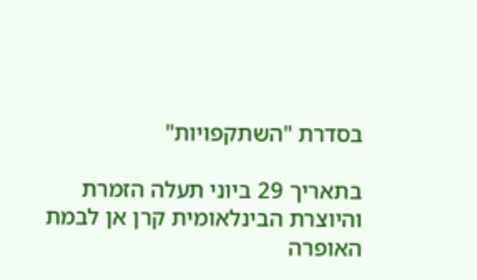בסדרת "השתקפויות"

בתאריך 29 ביוני תעלה הזמרת והיוצרת הבינלאומית קרן אן לבמת האופרה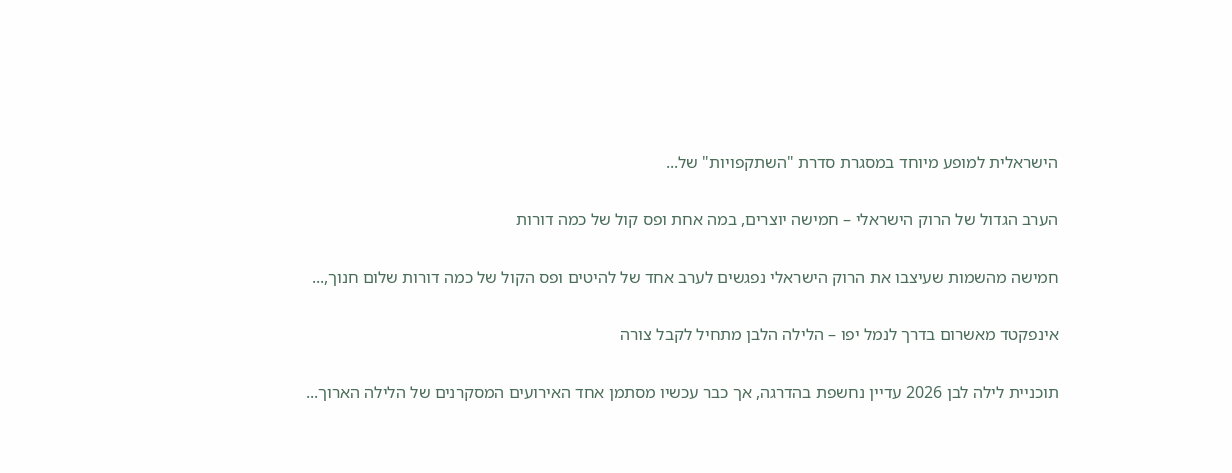הישראלית למופע מיוחד במסגרת סדרת "השתקפויות" של...

הערב הגדול של הרוק הישראלי – חמישה יוצרים, במה אחת ופס קול של כמה דורות

חמישה מהשמות שעיצבו את הרוק הישראלי נפגשים לערב אחד של להיטים ופס הקול של כמה דורות שלום חנוך,...

אינפקטד מאשרום בדרך לנמל יפו – הלילה הלבן מתחיל לקבל צורה

תוכניית לילה לבן 2026 עדיין נחשפת בהדרגה, אך כבר עכשיו מסתמן אחד האירועים המסקרנים של הלילה הארוך...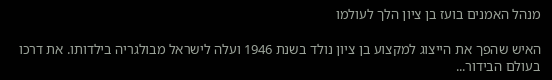מנהל האמנים בועז בן ציון הלך לעולמו

האיש שהפך את הייצוג למקצוע בן ציון נולד בשנת 1946 ועלה לישראל מבולגריה בילדותו. את דרכו בעולם הבידור...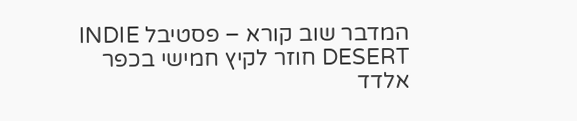המדבר שוב קורא – פסטיבל INDIE DESERT חוזר לקיץ חמישי בכפר אלדד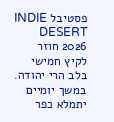פסטיבל INDIE DESERT 2026 חוזר לקיץ חמישי בלב הרי יהודה. במשך יומיים יתמלא כפר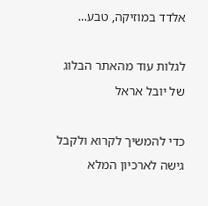אלדד במוזיקה, טבע...

לגלות עוד מהאתר הבלוג של יובל אראל

כדי להמשיך לקרוא ולקבל גישה לארכיון המלא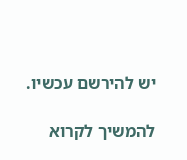יש להירשם עכשיו.

להמשיך לקרוא